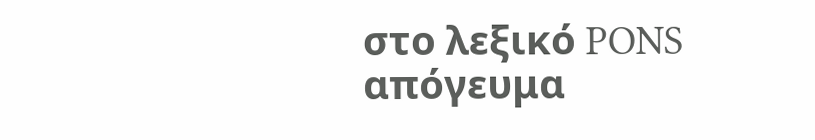στο λεξικό PONS
απόγευμα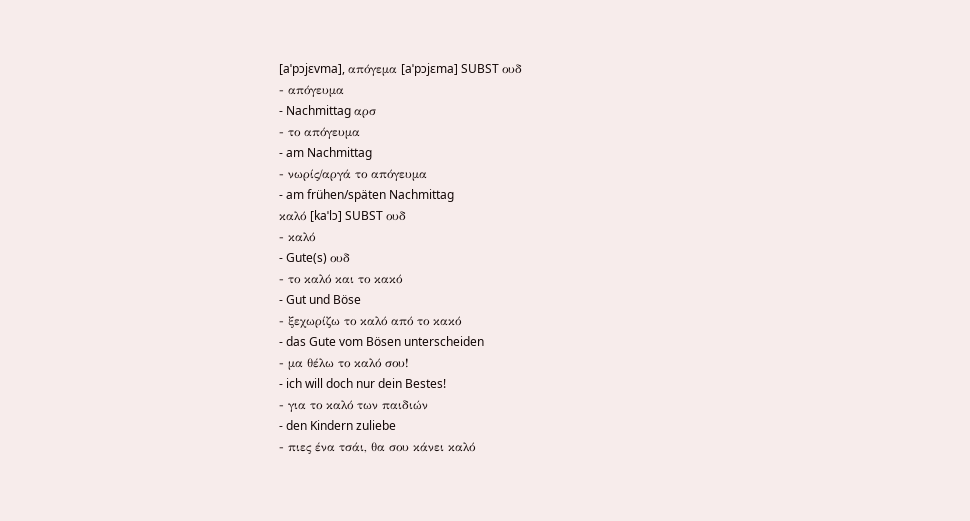[aˈpɔjɛvma], απόγεμα [aˈpɔjɛma] SUBST ουδ
- απόγευμα
- Nachmittag αρσ
- το απόγευμα
- am Nachmittag
- νωρίς/αργά το απόγευμα
- am frühen/späten Nachmittag
καλό [kaˈlɔ] SUBST ουδ
- καλό
- Gute(s) ουδ
- το καλό και το κακό
- Gut und Böse
- ξεχωρίζω το καλό από το κακό
- das Gute vom Bösen unterscheiden
- μα θέλω το καλό σου!
- ich will doch nur dein Bestes!
- για το καλό των παιδιών
- den Kindern zuliebe
- πιες ένα τσάι, θα σου κάνει καλό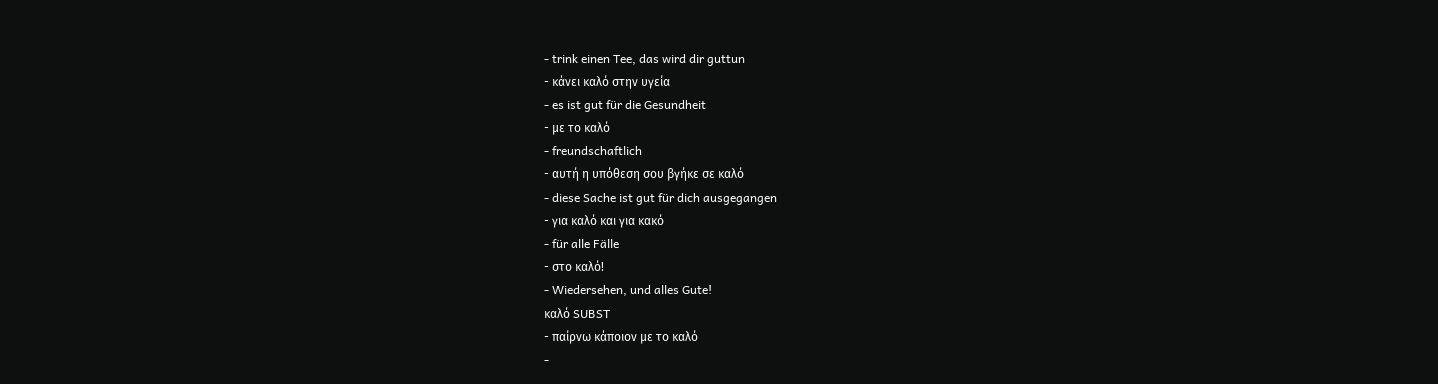- trink einen Tee, das wird dir guttun
- κάνει καλό στην υγεία
- es ist gut für die Gesundheit
- με το καλό
- freundschaftlich
- αυτή η υπόθεση σου βγήκε σε καλό
- diese Sache ist gut für dich ausgegangen
- για καλό και για κακό
- für alle Fälle
- στο καλό!
- Wiedersehen, und alles Gute!
καλό SUBST
- παίρνω κάποιον με το καλό
-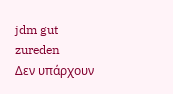jdm gut zureden
Δεν υπάρχουν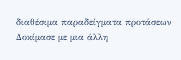διαθέσιμα παραδείγματα προτάσεων
Δοκίμασε με μια άλλη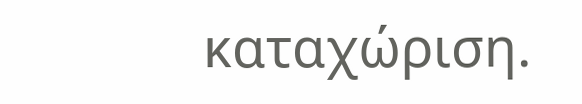καταχώριση.